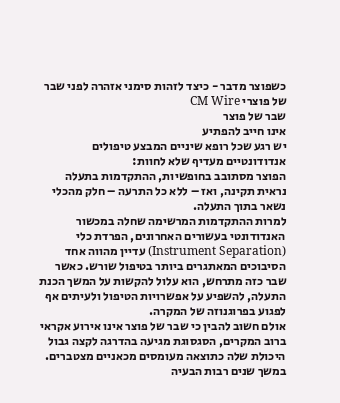כשפוצר מדבר - כיצד לזהות סימני אזהרה לפני שבר של פוצרי CM Wire
שבר של פוצר
אינו חייב להפתיע
יש רגע שכל רופא שיניים המבצע טיפולים אנדודונטיים מעדיף שלא לחוות:
הפוצר מסתובב בחופשיות, ההתקדמות בתעלה נראית תקינה, ואז – ללא כל התרעה – חלק מהכלי נשאר בתוך התעלה.
למרות ההתקדמות המרשימה שחלה במכשור האנדודונטי בעשורים האחרונים, הפרדת כלי (Instrument Separation) עדיין מהווה אחד הסיבוכים המאתגרים ביותר בטיפול שורש. כאשר שבר כזה מתרחש, הוא עלול להקשות על המשך הכנת התעלה, להשפיע על אפשרויות הטיפול ולעיתים אף לפגוע בפרוגנוזה של המקרה.
אולם חשוב להבין כי שבר של פוצר אינו אירוע אקראי
ברוב המקרים, הסגסוגת מגיעה בהדרגה לקצה גבול היכולת שלה כתוצאה מעומסים מכאניים מצטברים.
במשך שנים רבות הבעיה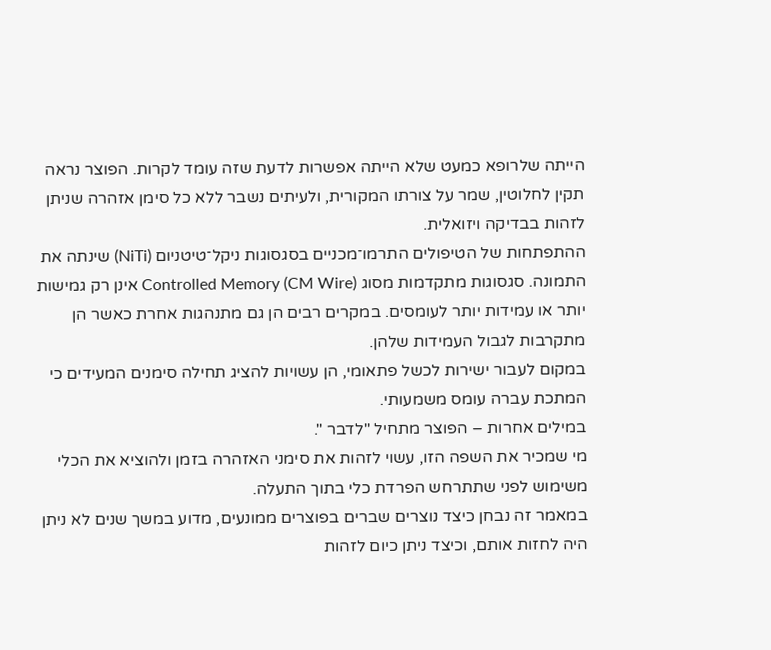הייתה שלרופא כמעט שלא הייתה אפשרות לדעת שזה עומד לקרות. הפוצר נראה תקין לחלוטין, שמר על צורתו המקורית, ולעיתים נשבר ללא כל סימן אזהרה שניתן לזהות בבדיקה ויזואלית.
ההתפתחות של הטיפולים התרמו־מכניים בסגסוגות ניקל־טיטניום (NiTi) שינתה את התמונה. סגסוגות מתקדמות מסוג Controlled Memory (CM Wire) אינן רק גמישות יותר או עמידות יותר לעומסים. במקרים רבים הן גם מתנהגות אחרת כאשר הן מתקרבות לגבול העמידות שלהן.
במקום לעבור ישירות לכשל פתאומי, הן עשויות להציג תחילה סימנים המעידים כי המתכת עברה עומס משמעותי.
במילים אחרות – הפוצר מתחיל "לדבר ".
מי שמכיר את השפה הזו, עשוי לזהות את סימני האזהרה בזמן ולהוציא את הכלי משימוש לפני שתתרחש הפרדת כלי בתוך התעלה.
במאמר זה נבחן כיצד נוצרים שברים בפוצרים ממונעים, מדוע במשך שנים לא ניתן היה לחזות אותם, וכיצד ניתן כיום לזהות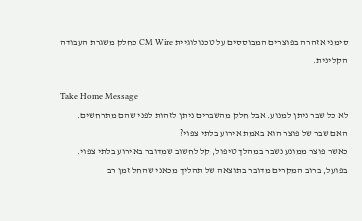סימני אזהרה בפוצרים המבוססים על טכנולוגיית CM Wire כחלק משגרת העבודה הקלינית.

Take Home Message
לא כל שבר ניתן למנוע. אבל חלק מהשברים ניתן לזהות לפני שהם מתרחשים.
האם שבר של פוצר הוא באמת אירוע בלתי צפוי?
כאשר פוצר ממונע נשבר במהלך טיפול, קל לחשוב שמדובר באירוע בלתי צפוי. בפועל, ברוב המקרים מדובר בתוצאה של תהליך מכאני שהחל זמן רב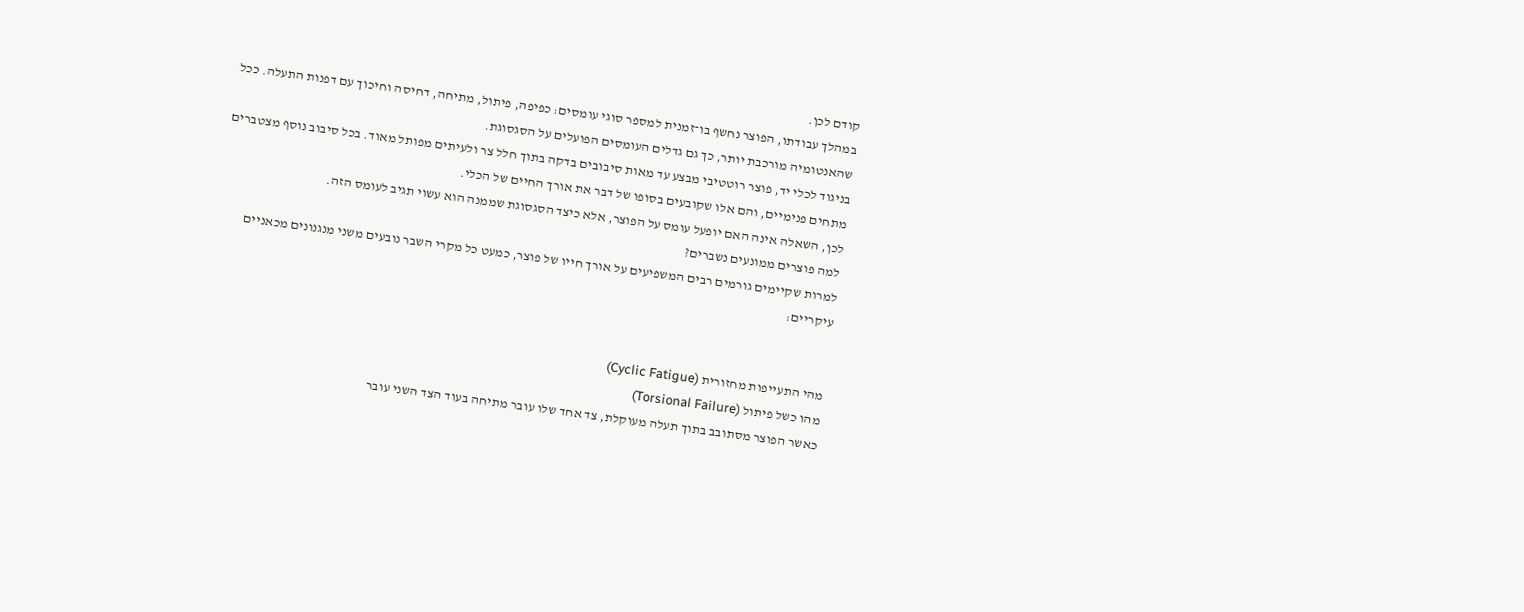קודם לכן.
במהלך עבודתו, הפוצר נחשף בו־זמנית למספר סוגי עומסים: כפיפה, פיתול, מתיחה, דחיסה וחיכוך עם דפנות התעלה. ככל שהאנטומיה מורכבת יותר, כך גם גדלים העומסים הפועלים על הסגסוגת.
בניגוד לכלי יד, פוצר רוטטיבי מבצע עד מאות סיבובים בדקה בתוך חלל צר ולעיתים מפותל מאוד. בכל סיבוב נוסף מצטברים מתחים פנימיים, והם אלו שקובעים בסופו של דבר את אורך החיים של הכלי.
לכן, השאלה אינה האם יופעל עומס על הפוצר, אלא כיצד הסגסוגת שממנה הוא עשוי תגיב לעומס הזה.
למה פוצרים ממונעים נשברים?
למרות שקיימים גורמים רבים המשפיעים על אורך חייו של פוצר, כמעט כל מקרי השבר נובעים משני מנגנונים מכאניים עיקריים:


מהי התעייפות מחזורית (Cyclic Fatigue)
מהו כשל פיתול (Torsional Failure)
כאשר הפוצר מסתובב בתוך תעלה מעוקלת, צד אחד שלו עובר מתיחה בעוד הצד השני עובר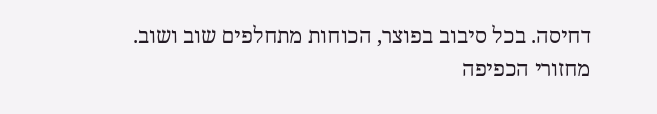דחיסה. בכל סיבוב בפוצר, הכוחות מתחלפים שוב ושוב.
מחזורי הכפיפה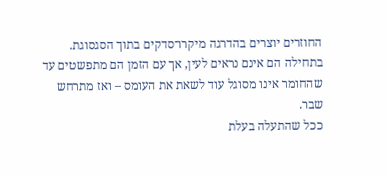החוזרים יוצרים בהדרגה מיקרו־סדקים בתוך הסגסוגת. בתחילה הם אינם נראים לעין, אך עם הזמן הם מתפשטים עד שהחומר אינו מסוגל עוד לשאת את העומס – ואז מתרחש שבר.
ככל שהתעלה בעלת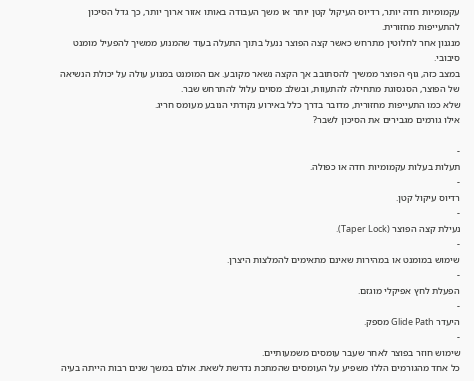עקמומיות חדה יותר, רדיוס העיקול קטן יותר או משך העבודה באותו אזור ארוך יותר, כך גדל הסיכון להתעייפות מחזורית.
מנגנון אחר לחלוטין מתרחש כאשר קצה הפוצר ננעל בתוך התעלה בעוד שהמנוע ממשיך להפעיל מומנט סיבובי.
במצב כזה, גוף הפוצר ממשיך להסתובב אך הקצה נשאר מקובע. אם המומנט במנוע עולה על יכולת הנשיאה של הפוצר, הסגסוגת מתחילה להתעוות, ובשלב מסוים עלול להתרחש שבר.
שלא כמו התעייפות מחזורית, מדובר בדרך כלל באירוע נקודתי הנובע מעומס חריג.
אילו גורמים מגבירים את הסיכון לשבר?

-
תעלות בעלות עקמומיות חדה או כפולה.
-
רדיוס עיקול קטן.
-
נעילת קצה הפוצר (Taper Lock).
-
שימוש במומנט או במהירות שאינם מתאימים להמלצות היצרן.
-
הפעלת לחץ אפיקלי מוגזם.
-
היעדר Glide Path מספק.
-
שימוש חוזר בפוצר לאחר שעבר עומסים משמעותיים.
כל אחד מהגורמים הללו משפיע על העומסים שהמתכת נדרשת לשאת. אולם במשך שנים רבות הייתה בעיה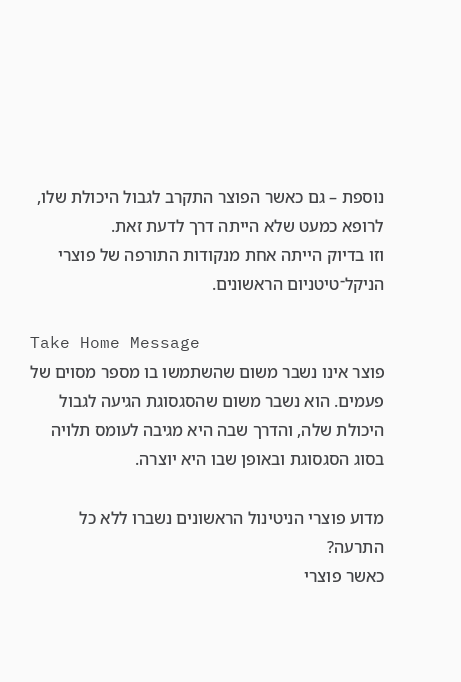נוספת – גם כאשר הפוצר התקרב לגבול היכולת שלו, לרופא כמעט שלא הייתה דרך לדעת זאת.
וזו בדיוק הייתה אחת מנקודות התורפה של פוצרי הניקל־טיטניום הראשונים.

Take Home Message
פוצר אינו נשבר משום שהשתמשו בו מספר מסוים של פעמים. הוא נשבר משום שהסגסוגת הגיעה לגבול היכולת שלה, והדרך שבה היא מגיבה לעומס תלויה בסוג הסגסוגת ובאופן שבו היא יוצרה.

מדוע פוצרי הניטינול הראשונים נשברו ללא כל התרעה?
כאשר פוצרי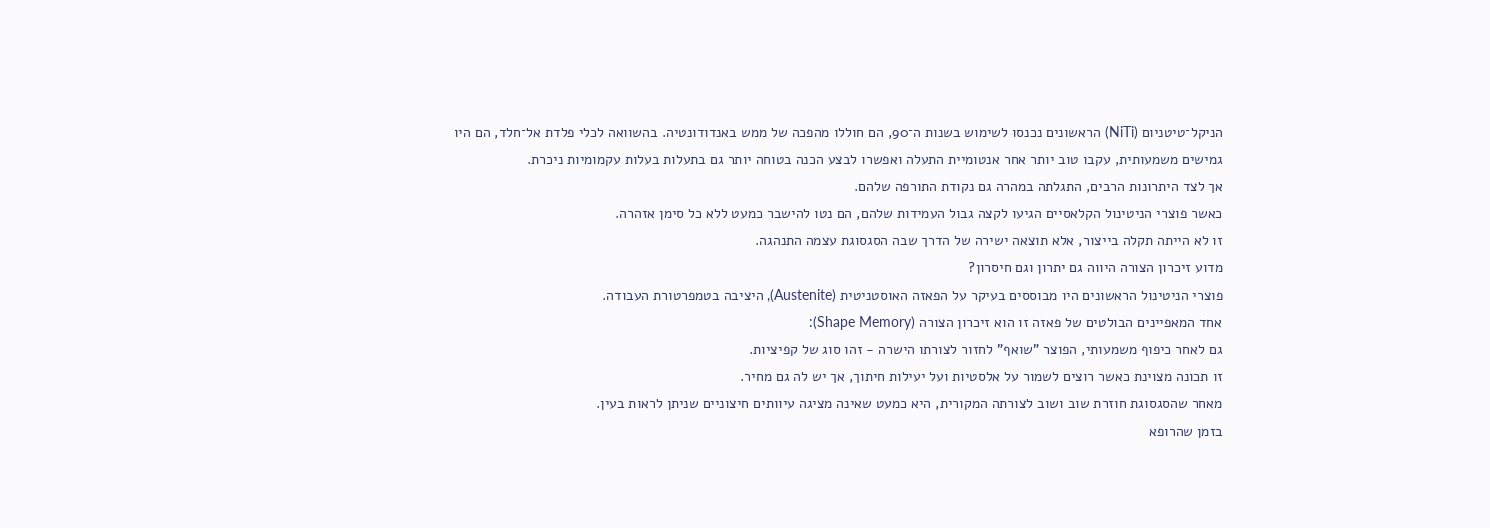הניקל־טיטניום (NiTi) הראשונים נכנסו לשימוש בשנות ה־90, הם חוללו מהפכה של ממש באנדודונטיה. בהשוואה לכלי פלדת אל־חלד, הם היו גמישים משמעותית, עקבו טוב יותר אחר אנטומיית התעלה ואפשרו לבצע הכנה בטוחה יותר גם בתעלות בעלות עקמומיות ניכרת.
אך לצד היתרונות הרבים, התגלתה במהרה גם נקודת התורפה שלהם.
כאשר פוצרי הניטינול הקלאסיים הגיעו לקצה גבול העמידות שלהם, הם נטו להישבר כמעט ללא כל סימן אזהרה.
זו לא הייתה תקלה בייצור, אלא תוצאה ישירה של הדרך שבה הסגסוגת עצמה התנהגה.
מדוע זיכרון הצורה היווה גם יתרון וגם חיסרון?
פוצרי הניטינול הראשונים היו מבוססים בעיקר על הפאזה האוסטניטית (Austenite), היציבה בטמפרטורת העבודה.
אחד המאפיינים הבולטים של פאזה זו הוא זיכרון הצורה (Shape Memory):
גם לאחר כיפוף משמעותי, הפוצר "שואף" לחזור לצורתו הישרה - זהו סוג של קפיציות.
זו תכונה מצוינת כאשר רוצים לשמור על אלסטיות ועל יעילות חיתוך, אך יש לה גם מחיר.
מאחר שהסגסוגת חוזרת שוב ושוב לצורתה המקורית, היא כמעט שאינה מציגה עיוותים חיצוניים שניתן לראות בעין.
בזמן שהרופא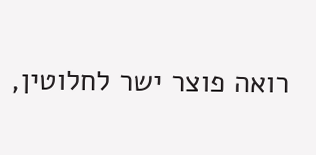רואה פוצר ישר לחלוטין,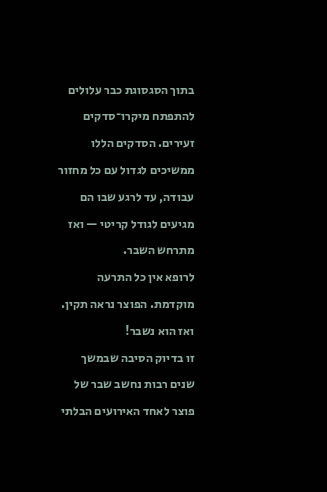בתוך הסגסוגת כבר עלולים להתפתח מיקרו־סדקים זעירים. הסדקים הללו ממשיכים לגדול עם כל מחזור עבודה, עד לרגע שבו הם מגיעים לגודל קריטי — ואז מתרחש השבר.
לרופא אין כל התרעה מוקדמת. הפוצר נראה תקין. ואז הוא נשבר!
זו בדיוק הסיבה שבמשך שנים רבות נחשב שבר של פוצר לאחד האירועים הבלתי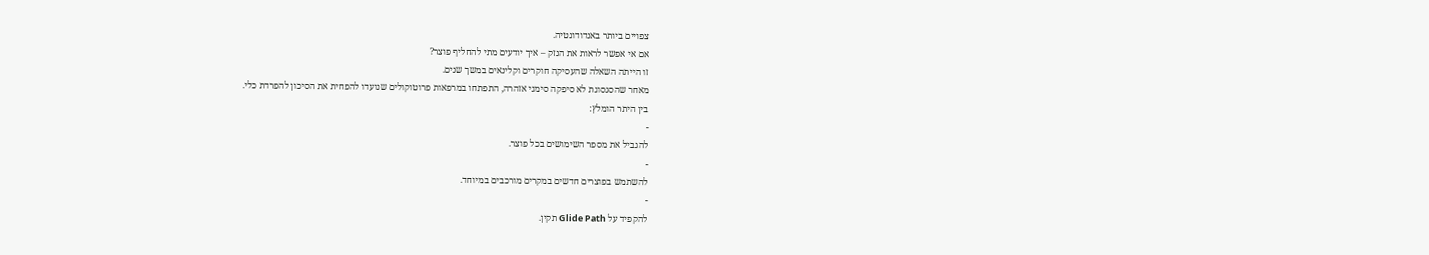צפויים ביותר באנדודונטיה.
אם אי אפשר לראות את הנזק – איך יודעים מתי להחליף פוצר?
זו הייתה השאלה שהעסיקה חוקרים וקלינאים במשך שנים.
מאחר שהסגסוגת לא סיפקה סימני אזהרה, התפתחו במרפאות פרוטוקולים שנועדו להפחית את הסיכון להפרדת כלי.
בין היתר הומלץ:
-
להגביל את מספר השימושים בכל פוצר.
-
להשתמש בפוצרים חדשים במקרים מורכבים במיוחד.
-
להקפיד על Glide Path תקין.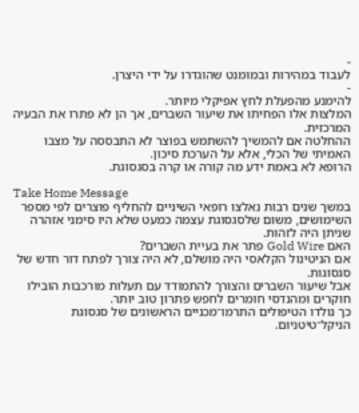-
לעבוד במהירות ובמומנט שהוגדרו על ידי היצרן.
-
להימנע מהפעלת לחץ אפיקלי מיותר.
המלצות אלו הפחיתו את שיעור השברים, אך הן לא פתרו את הבעיה המרכזית.
ההחלטה אם להמשיך להשתמש בפוצר לא התבססה על מצבו האמיתי של הכלי, אלא על הערכת סיכון.
הרופא לא באמת ידע מה קורה או קרה בסגסוגת.

Take Home Message
במשך שנים רבות נאלצו רופאי השיניים להחליף פוצרים לפי מספר השימושים, משום שלסגסוגת עצמה כמעט שלא היו סימני אזהרה שניתן היה לזהות.
האם Gold Wire פתר את בעיית השברים?
אם הניטינול הקלאסי היה מושלם, לא היה צורך לפתח דור חדש של סגסוגות.
אבל שיעור השברים והצורך להתמודד עם תעלות מורכבות הובילו חוקרים ומהנדסי חומרים לחפש פתרון טוב יותר.
כך נולדו הטיפולים התרמו־מכניים הראשונים של סגסוגת הניקל־טיטניום.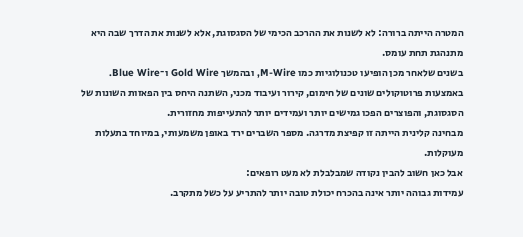המטרה הייתה ברורה: לא לשנות את ההרכב הכימי של הסגסוגת, אלא לשנות את הדרך שבה היא מתנהגת תחת עומס.
בשנים שלאחר מכן הופיעו טכנולוגיות כמו M-Wire, ובהמשך Gold Wire ו־Blue Wire.
באמצעות פרוטוקולים שונים של חימום, קירור ועיבוד מכני, השתנה היחס בין הפאזות השונות של הסגסוגת, והפוצרים הפכו גמישים יותר ועמידים יותר להתעייפות מחזורית.
מבחינה קלינית הייתה זו קפיצת מדרגה. מספר השברים ירד באופן משמעותי, במיוחד בתעלות מעוקלות.
אבל כאן חשוב להבין נקודה שמבלבלת לא מעט רופאים:
עמידות גבוהה יותר אינה בהכרח יכולת טובה יותר להתריע על כשל מתקרב.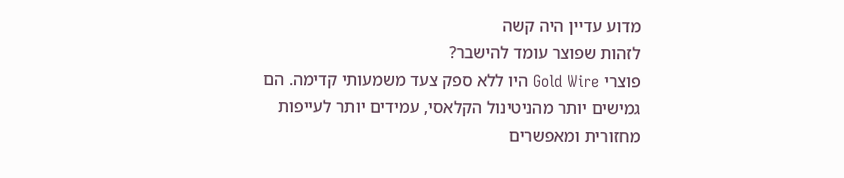מדוע עדיין היה קשה
לזהות שפוצר עומד להישבר?
פוצרי Gold Wire היו ללא ספק צעד משמעותי קדימה. הם גמישים יותר מהניטינול הקלאסי, עמידים יותר לעייפות מחזורית ומאפשרים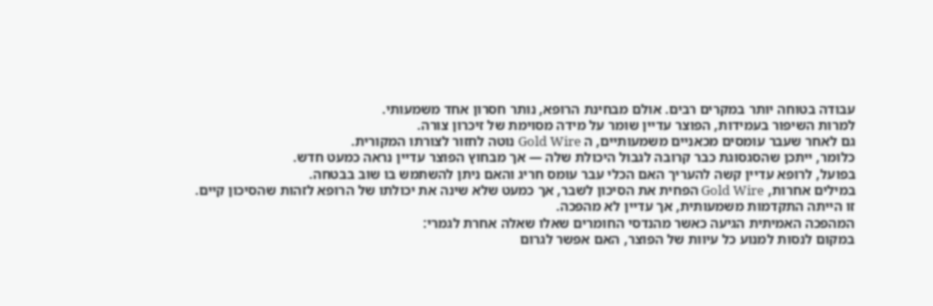עבודה בטוחה יותר במקרים רבים. אולם מבחינת הרופא, נותר חסרון אחד משמעותי.
למרות השיפור בעמידות, הפוצר עדיין שומר על מידה מסוימת של זיכרון צורה.
גם לאחר שעבר עומסים מכאניים משמעותיים, ה Gold Wire נוטה לחזור לצורתו המקורית.
כלומר, ייתכן שהסגסוגת כבר קרובה לגבול היכולת שלה — אך מבחוץ הפוצר עדיין נראה כמעט חדש.
בפועל, לרופא עדיין קשה להעריך האם הכלי עבר עומס חריג והאם ניתן להשתמש בו שוב בבטחה.
במילים אחרות, Gold Wire הפחית את הסיכון לשבר, אך כמעט שלא שינה את יכולתו של הרופא לזהות שהסיכון קיים.
זו הייתה התקדמות משמעותית, אך עדיין לא מהפכה.
המהפכה האמיתית הגיעה כאשר מהנדסי החומרים שאלו שאלה אחרת לגמרי:
במקום לנסות למנוע כל עיוות של הפוצר, האם אפשר לגרום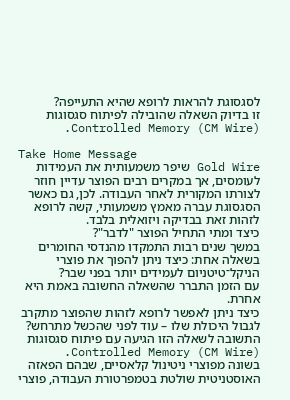לסגסוגת להראות לרופא שהיא התעייפה?
זו בדיוק השאלה שהובילה לפיתוח סגסוגות Controlled Memory (CM Wire).

Take Home Message
Gold Wire שיפר משמעותית את העמידות לעומסים, אך במקרים רבים הפוצר עדיין חוזר לצורתו המקורית לאחר העבודה. לכן, גם כאשר הסגסוגת עברה מאמץ משמעותי, קשה לרופא לזהות זאת בבדיקה ויזואלית בלבד.
כיצד ומתי התחיל הפוצר "לדבר"?
במשך שנים רבות התמקדו מהנדסי החומרים בשאלה אחת: כיצד ניתן להפוך את פוצרי הניקל־טיטניום לעמידים יותר בפני שבר?
עם הזמן התברר שהשאלה החשובה באמת היא אחרת.
כיצד ניתן לאפשר לרופא לזהות שהפוצר מתקרב לגבול היכולת שלו – עוד לפני שהכשל מתרחש?
התשובה לשאלה הזו הגיעה עם פיתוח סגסוגות Controlled Memory (CM Wire).
בשונה מפוצרי ניטינול קלאסיים, שבהם הפאזה האוסטניטית שולטת בטמפרטורת העבודה, פוצרי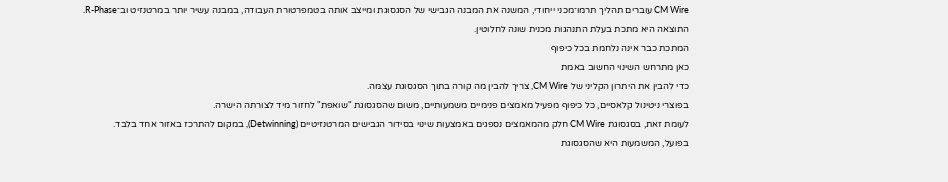CM Wire עוברים תהליך תרמו־מכני ייחודי, המשנה את המבנה הגבישי של הסגסוגת ומייצב אותה בטמפרטורת העבודה, במבנה עשיר יותר במרטנזיט וב־R-Phase.
התוצאה היא מתכת בעלת התנהגות מכנית שונה לחלוטין.
המתכת כבר אינה נלחמת בכל כיפוף
כאן מתרחש השינוי החשוב באמת
כדי להבין את היתרון הקליני של CM Wire, צריך להבין מה קורה בתוך הסגסוגת עצמה.
בפוצרי ניטינול קלאסיים, כל כיפוף מפעיל מאמצים פנימיים משמעותיים, משום שהסגסוגת "שואפת" לחזור מיד לצורתה הישרה.
לעומת זאת, בסגסוגת CM Wire חלק מהמאמצים נספגים באמצעות שינוי בסידור הגבישים המרטנזיטיים (Detwinning), במקום להתרכז באזור אחד בלבד.
בפועל, המשמעות היא שהסגסוגת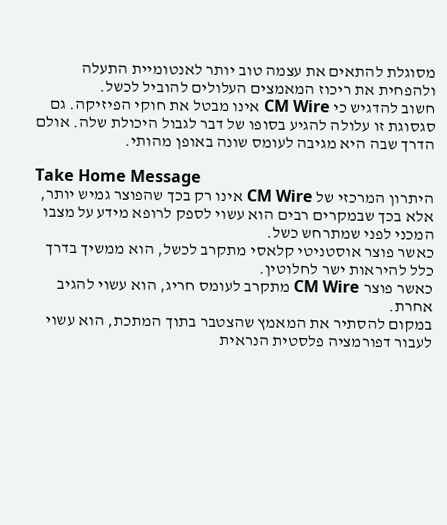מסוגלת להתאים את עצמה טוב יותר לאנטומיית התעלה ולהפחית את ריכוז המאמצים העלולים להוביל לכשל.
חשוב להדגיש כי CM Wire אינו מבטל את חוקי הפיזיקה. גם סגסוגת זו עלולה להגיע בסופו של דבר לגבול היכולת שלה. אולם הדרך שבה היא מגיבה לעומס שונה באופן מהותי.

Take Home Message
היתרון המרכזי של CM Wire אינו רק בכך שהפוצר גמיש יותר, אלא בכך שבמקרים רבים הוא עשוי לספק לרופא מידע על מצבו המכני לפני שמתרחש כשל.
כאשר פוצר אוסטניטי קלאסי מתקרב לכשל, הוא ממשיך בדרך כלל להיראות ישר לחלוטין.
כאשר פוצר CM Wire מתקרב לעומס חריג, הוא עשוי להגיב אחרת.
במקום להסתיר את המאמץ שהצטבר בתוך המתכת, הוא עשוי לעבור דפורמציה פלסטית הנראית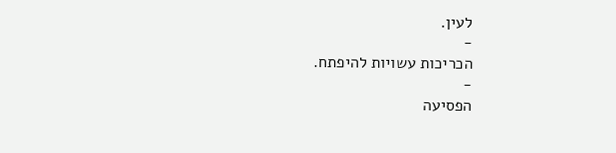לעין.
-
הכריכות עשויות להיפתח.
-
הפסיעה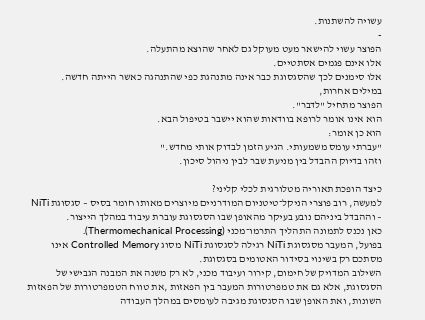עשויה להשתנות.
-
הפוצר עשוי להישאר מעט מעוקל גם לאחר שהוצא מהתעלה.
אלו אינם פגמים אסתטיים.
אלו סימנים לכך שהסגסוגת כבר אינה מתנהגת כפי שהתנהגה כאשר הייתה חדשה.
במילים אחרות,
הפוצר מתחיל "לדבר".
הוא אינו אומר לרופא בוודאות שהוא יישבר בטיפול הבא.
הוא כן אומר:
"עברתי עומס משמעותי. הגיע הזמן לבדוק אותי מחדש."
וזהו בדיוק ההבדל בין מניעת שבר לבין ניהול סיכון.

כיצד הופכת תאוריה מטלורגית לכלי קליני?
למעשה, רוב פוצרי הניקל־טיטניום המודרניים מיוצרים מאותו חומר בסיס – סגסוגת NiTi – וההבדל ביניהם נובע בעיקר מהאופן שבו הסגסוגת עוברת עיבוד במהלך הייצור.
כאן נכנס לתמונה התהליך התרמו־מכני (Thermomechanical Processing).
בפועל, המעבר מסגסוגת NiTi רגילה לסגסוגת NiTi מסוג Controlled Memory אינו מסתכם רק בשינוי בסידור האטומים בסגסוגת.
השילוב המדויק של חימום, קירור ועיבוד מכני, לא רק משנה את המבנה הגבישי של הסגסוגת, אלא גם את טמפרטורות המעבר בין הפאזות ,את טווח הטמפרטורות של הפאזות השונות, ואת האופן שבו הסגסוגת מגיבה לעומסים במהלך העבודה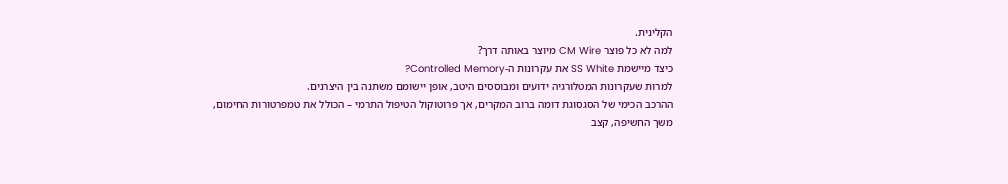הקלינית.
למה לא כל פוצר CM Wire מיוצר באותה דרך?
כיצד מיישמת SS White את עקרונות ה-Controlled Memory?
למרות שעקרונות המטלורגיה ידועים ומבוססים היטב, אופן יישומם משתנה בין היצרנים.
ההרכב הכימי של הסגסוגת דומה ברוב המקרים, אך פרוטוקול הטיפול התרמי – הכולל את טמפרטורות החימום, משך החשיפה, קצב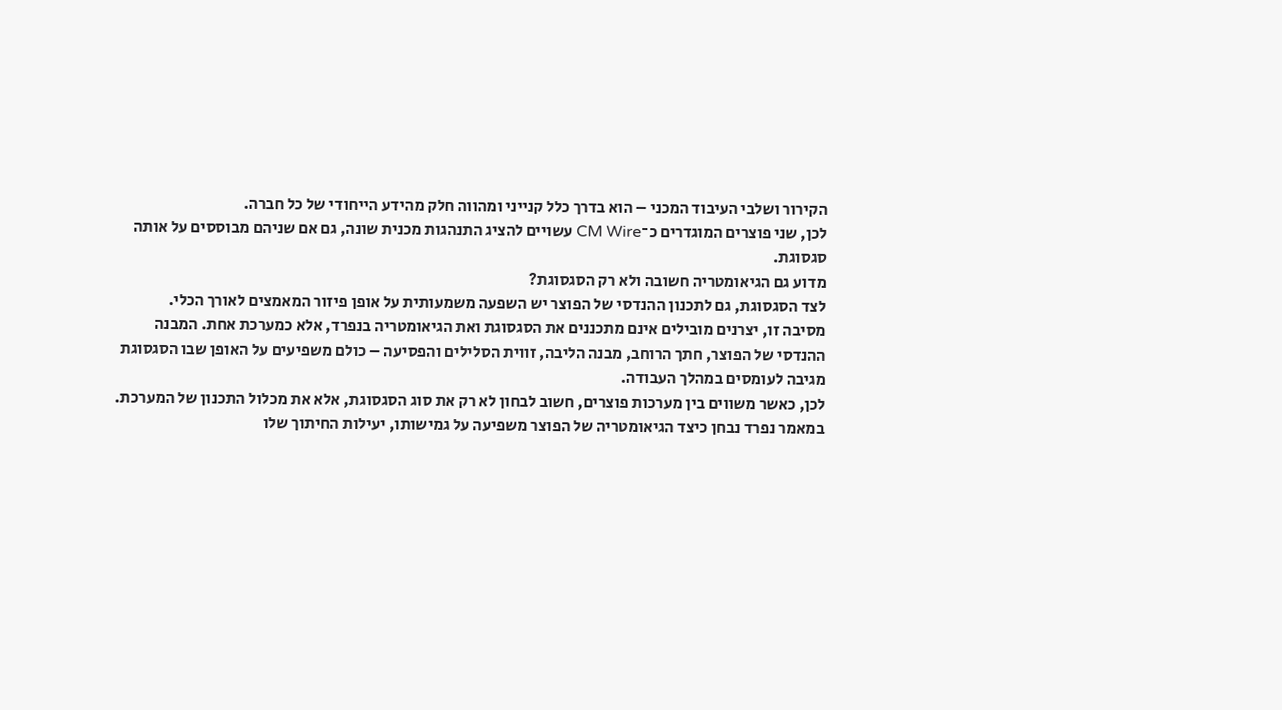הקירור ושלבי העיבוד המכני – הוא בדרך כלל קנייני ומהווה חלק מהידע הייחודי של כל חברה.
לכן, שני פוצרים המוגדרים כ־CM Wire עשויים להציג התנהגות מכנית שונה, גם אם שניהם מבוססים על אותה סגסוגת.
מדוע גם הגיאומטריה חשובה ולא רק הסגסוגת?
לצד הסגסוגת, גם לתכנון ההנדסי של הפוצר יש השפעה משמעותית על אופן פיזור המאמצים לאורך הכלי.
מסיבה זו, יצרנים מובילים אינם מתכננים את הסגסוגת ואת הגיאומטריה בנפרד, אלא כמערכת אחת. המבנה ההנדסי של הפוצר, חתך הרוחב, מבנה הליבה, זווית הסלילים והפסיעה – כולם משפיעים על האופן שבו הסגסוגת מגיבה לעומסים במהלך העבודה.
לכן, כאשר משווים בין מערכות פוצרים, חשוב לבחון לא רק את סוג הסגסוגת, אלא את מכלול התכנון של המערכת.
במאמר נפרד נבחן כיצד הגיאומטריה של הפוצר משפיעה על גמישותו, יעילות החיתוך שלו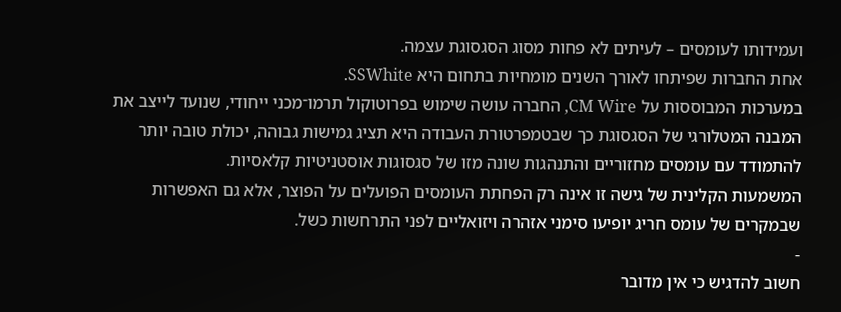ועמידותו לעומסים – לעיתים לא פחות מסוג הסגסוגת עצמה.
אחת החברות שפיתחו לאורך השנים מומחיות בתחום היא SSWhite.
במערכות המבוססות על CM Wire, החברה עושה שימוש בפרוטוקול תרמו־מכני ייחודי, שנועד לייצב את המבנה המטלורגי של הסגסוגת כך שבטמפרטורת העבודה היא תציג גמישות גבוהה, יכולת טובה יותר להתמודד עם עומסים מחזוריים והתנהגות שונה מזו של סגסוגות אוסטניטיות קלאסיות.
המשמעות הקלינית של גישה זו אינה רק הפחתת העומסים הפועלים על הפוצר, אלא גם האפשרות שבמקרים של עומס חריג יופיעו סימני אזהרה ויזואליים לפני התרחשות כשל.
-
חשוב להדגיש כי אין מדובר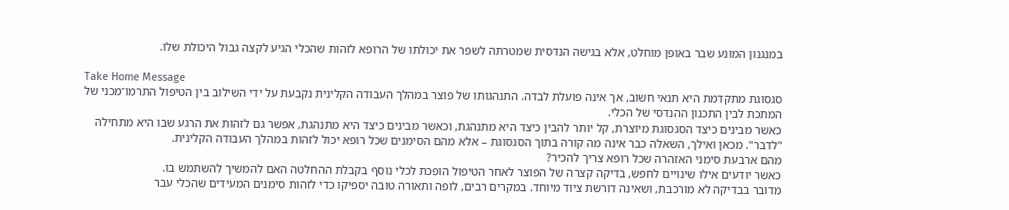במנגנון המונע שבר באופן מוחלט, אלא בגישה הנדסית שמטרתה לשפר את יכולתו של הרופא לזהות שהכלי הגיע לקצה גבול היכולת שלו.

Take Home Message
סגסוגת מתקדמת היא תנאי חשוב, אך אינה פועלת לבדה. התנהגותו של פוצר במהלך העבודה הקלינית נקבעת על ידי השילוב בין הטיפול התרמו־מכני של המתכת לבין התכנון ההנדסי של הכלי.
כאשר מבינים כיצד הסגסוגת מיוצרת, קל יותר להבין כיצד היא מתנהגת, וכאשר מבינים כיצד היא מתנהגת, אפשר גם לזהות את הרגע שבו היא מתחילה "לדבר". מכאן ואילך, השאלה כבר אינה מה קורה בתוך הסגסוגת – אלא מהם הסימנים שכל רופא יכול לזהות במהלך העבודה הקלינית.
מהם ארבעת סימני האזהרה שכל רופא צריך להכיר?
כאשר יודעים אילו שינויים לחפש, בדיקה קצרה של הפוצר לאחר הטיפול הופכת לכלי נוסף בקבלת ההחלטה האם להמשיך להשתמש בו.
מדובר בבדיקה לא מורכבת, ושאינה דורשת ציוד מיוחד. במקרים רבים, לופה ותאורה טובה יספיקו כדי לזהות סימנים המעידים שהכלי עבר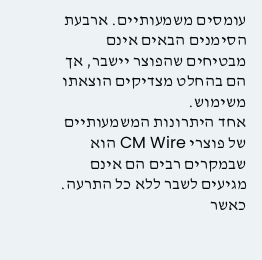עומסים משמעותיים. ארבעת הסימנים הבאים אינם מבטיחים שהפוצר יישבר, אך הם בהחלט מצדיקים הוצאתו משימוש.
אחד היתרונות המשמעותיים של פוצרי CM Wire הוא שבמקרים רבים הם אינם מגיעים לשבר ללא כל התרעה. כאשר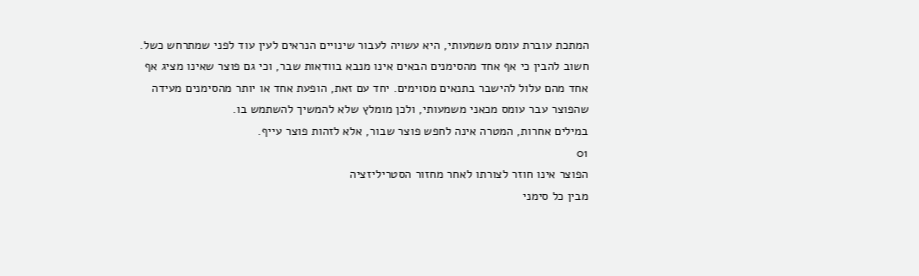המתכת עוברת עומס משמעותי, היא עשויה לעבור שינויים הנראים לעין עוד לפני שמתרחש כשל.
חשוב להבין כי אף אחד מהסימנים הבאים אינו מנבא בוודאות שבר, וכי גם פוצר שאינו מציג אף אחד מהם עלול להישבר בתנאים מסוימים. יחד עם זאת, הופעת אחד או יותר מהסימנים מעידה שהפוצר עבר עומס מכאני משמעותי, ולכן מומלץ שלא להמשיך להשתמש בו.
במילים אחרות, המטרה אינה לחפש פוצר שבור, אלא לזהות פוצר עייף.
01
הפוצר אינו חוזר לצורתו לאחר מחזור הסטריליזציה
מבין כל סימני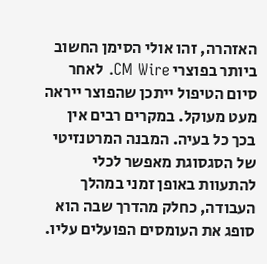האזהרה, זהו אולי הסימן החשוב ביותר בפוצרי CM Wire. לאחר סיום הטיפול ייתכן שהפוצר ייראה מעט מעוקל. במקרים רבים אין בכך כל בעיה. המבנה המרטנזיטי של הסגסוגת מאפשר לכלי להתעוות באופן זמני במהלך העבודה, כחלק מהדרך שבה הוא סופג את העומסים הפועלים עליו.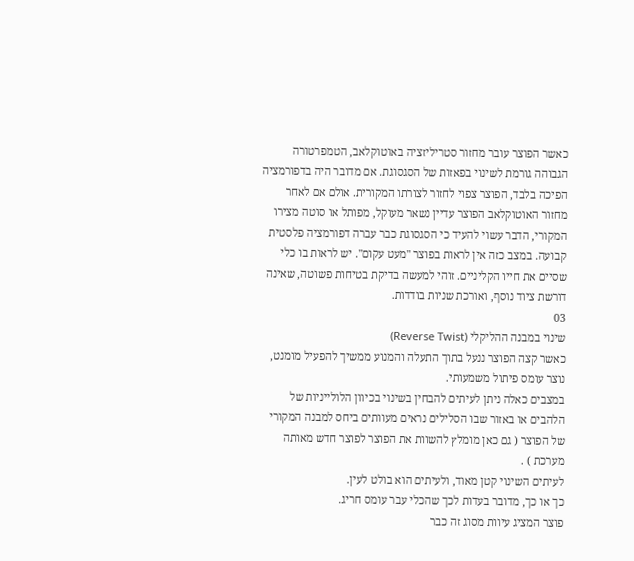כאשר הפוצר עובר מחזור סטריליזציה באוטוקלאב, הטמפרטורה הגבוהה גורמת לשינוי בפאזות של הסגסוגת. אם מדובר היה בדפורמציה הפיכה בלבד, הפוצר צפוי לחזור לצורתו המקורית. אולם אם לאחר מחזור האוטוקלאב הפוצר עדיין נשאר מעוקל, מפותל או סוטה מצירו המקורי, הדבר עשוי להעיד כי הסגסוגת כבר עברה דפורמציה פלסטית קבועה. במצב כזה אין לראות בפוצר "מעט עקום". יש לראות בו כלי שסיים את חייו הקליניים. זוהי למעשה בדיקת בטיחות פשוטה, שאינה דורשת ציוד נוסף, ואורכת שניות בודדות.
03
שינוי במבנה ההליקלי (Reverse Twist)
כאשר קצה הפוצר ננעל בתוך התעלה והמנוע ממשיך להפעיל מומנט, נוצר עומס פיתול משמעותי.
במצבים כאלה ניתן לעיתים להבחין בשינוי בכיוון הלולייניות של הלהבים או באזור שבו הסלילים נראים מעוותים ביחס למבנה המקורי של הפוצר ( גם כאן מומלץ להשוות את הפוצר לפוצר חדש מאותה מערכת ) .
לעיתים השינוי קטן מאוד, ולעיתים הוא בולט לעין.
כך או כך, מדובר בעדות לכך שהכלי עבר עומס חריג.
פוצר המציג עיוות מסוג זה כבר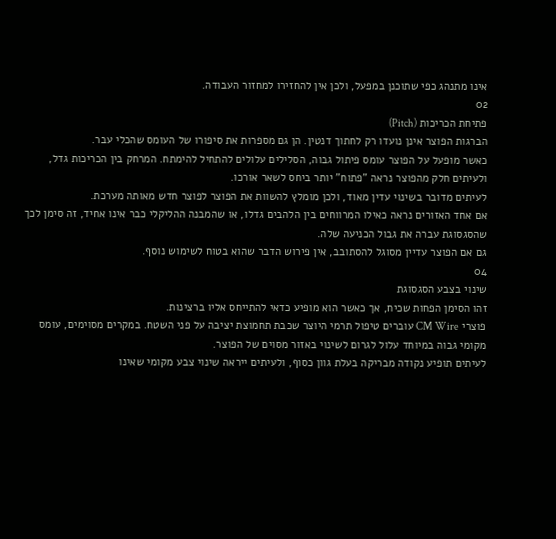אינו מתנהג כפי שתוכנן במפעל, ולכן אין להחזירו למחזור העבודה.
02
פתיחת הכריכות (Pitch)
הברגות הפוצר אינן נועדו רק לחתוך דנטין. הן גם מספרות את סיפורו של העומס שהכלי עבר.
כאשר מופעל על הפוצר עומס פיתול גבוה, הסלילים עלולים להתחיל להימתח. המרחק בין הכריכות גדל, ולעיתים חלק מהפוצר נראה "פתוח" יותר ביחס לשאר אורכו.
לעיתים מדובר בשינוי עדין מאוד, ולכן מומלץ להשוות את הפוצר לפוצר חדש מאותה מערכת.
אם אחד האזורים נראה כאילו המרווחים בין הלהבים גדלו, או שהמבנה ההליקלי כבר אינו אחיד, זה סימן לכך שהסגסוגת עברה את גבול הכניעה שלה.
גם אם הפוצר עדיין מסוגל להסתובב, אין פירוש הדבר שהוא בטוח לשימוש נוסף.
04
שינוי בצבע הסגסוגת
זהו הסימן הפחות שכיח, אך כאשר הוא מופיע כדאי להתייחס אליו ברצינות.
פוצרי CM Wire עוברים טיפול תרמי היוצר שכבת תחמוצת יציבה על פני השטח. במקרים מסוימים, עומס מקומי גבוה במיוחד עלול לגרום לשינוי באזור מסוים של הפוצר.
לעיתים תופיע נקודה מבריקה בעלת גוון כסוף, ולעיתים ייראה שינוי צבע מקומי שאינו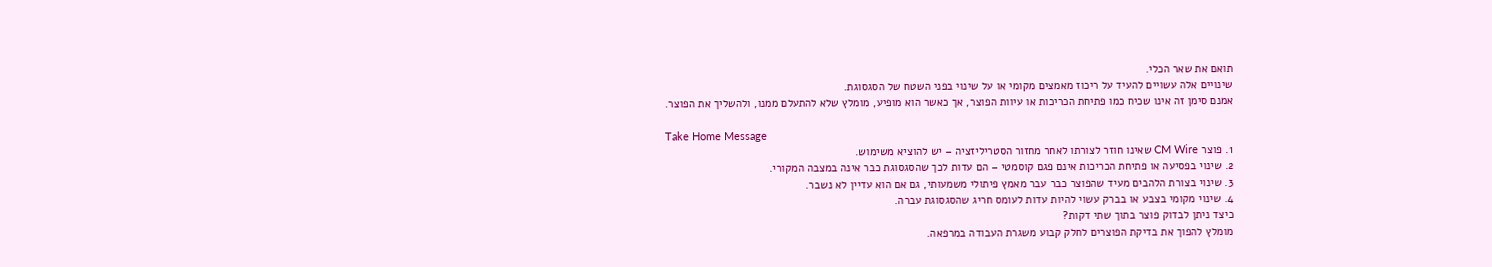תואם את שאר הכלי.
שינויים אלה עשויים להעיד על ריכוז מאמצים מקומי או על שינוי בפני השטח של הסגסוגת.
אמנם סימן זה אינו שכיח כמו פתיחת הכריכות או עיוות הפוצר, אך כאשר הוא מופיע, מומלץ שלא להתעלם ממנו, ולהשליך את הפוצר.

Take Home Message
1. פוצר CM Wire שאינו חוזר לצורתו לאחר מחזור הסטריליזציה – יש להוציא משימוש.
2. שינוי בפסיעה או פתיחת הכריכות אינם פגם קוסמטי – הם עדות לכך שהסגסוגת כבר אינה במצבה המקורי.
3. שינוי בצורת הלהבים מעיד שהפוצר כבר עבר מאמץ פיתולי משמעותי, גם אם הוא עדיין לא נשבר.
4. שינוי מקומי בצבע או בברק עשוי להיות עדות לעומס חריג שהסגסוגת עברה.
כיצד ניתן לבדוק פוצר בתוך שתי דקות?
מומלץ להפוך את בדיקת הפוצרים לחלק קבוע משגרת העבודה במרפאה.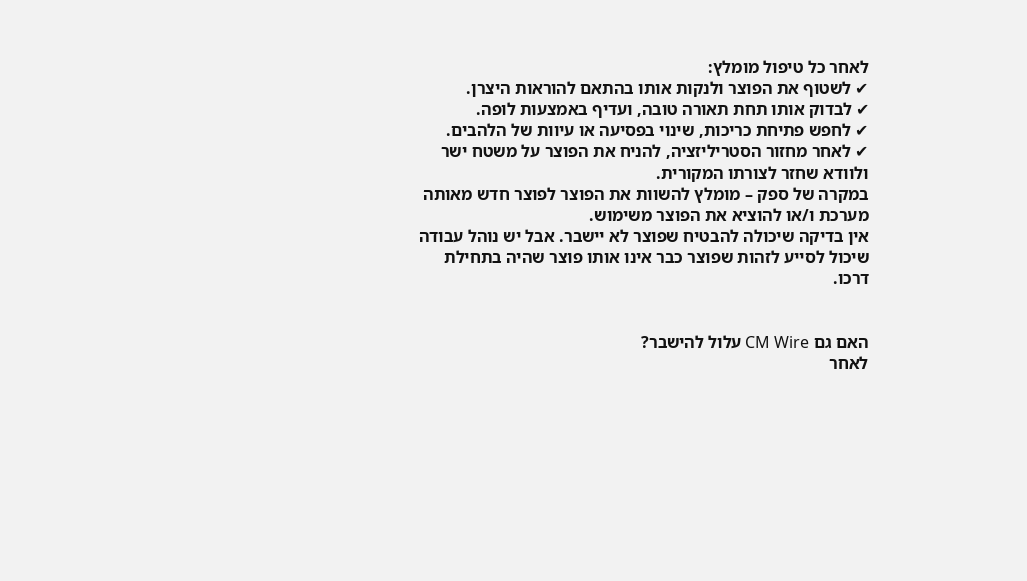לאחר כל טיפול מומלץ:
✔ לשטוף את הפוצר ולנקות אותו בהתאם להוראות היצרן.
✔ לבדוק אותו תחת תאורה טובה, ועדיף באמצעות לופה.
✔ לחפש פתיחת כריכות, שינוי בפסיעה או עיוות של הלהבים.
✔ לאחר מחזור הסטריליזציה, להניח את הפוצר על משטח ישר ולוודא שחזר לצורתו המקורית.
במקרה של ספק – מומלץ להשוות את הפוצר לפוצר חדש מאותה מערכת ו/או להוציא את הפוצר משימוש.
אין בדיקה שיכולה להבטיח שפוצר לא יישבר. אבל יש נוהל עבודה שיכול לסייע לזהות שפוצר כבר אינו אותו פוצר שהיה בתחילת דרכו.


האם גם CM Wire עלול להישבר?
לאחר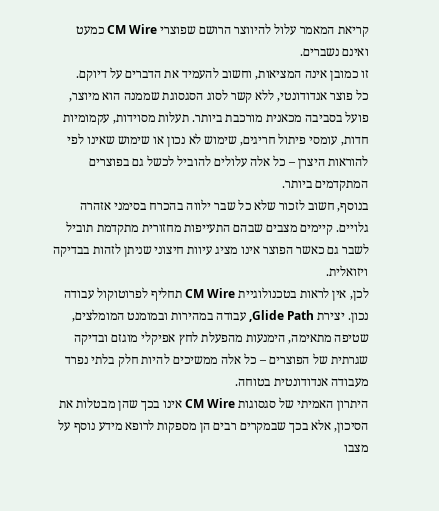קריאת המאמר עלול להיווצר הרושם שפוצרי CM Wire כמעט ואינם נשברים.
זו כמובן אינה המציאות, וחשוב להעמיד את הדברים על דיוקם.
כל פוצר אנדודונטי, ללא קשר לסוג הסגסוגת שממנה הוא מיוצר, פועל בסביבה מכאנית מורכבת ביותר. תעלות מסוידות, עקמומיות חדות, עומסי פיתול חריגים, שימוש לא נכון או שימוש שאינו לפי להוראות היצרן – כל אלה עלולים להוביל לכשל גם בפוצרים המתקדמים ביותר.
בנוסף, חשוב לזכור שלא כל שבר ילווה בהכרח בסימני אזהרה גלויים. קיימים מצבים שבהם התעייפות מחזורית מתקדמת תוביל לשבר גם כאשר הפוצר אינו מציג עיוות חיצוני שניתן לזהות בבדיקה ויזואלית.
לכן, אין לראות בטכנולוגיית CM Wire תחליף לפרוטוקול עבודה נכון. יצירת Glide Path, עבודה במהירות ובמומנט המומלצים, שטיפה מתאימה, הימנעות מהפעלת לחץ אפיקלי מוגזם ובדיקה שגרתית של הפוצרים – כל אלה ממשיכים להיות חלק בלתי נפרד מעבודה אנדודונטית בטוחה.
היתרון האמיתי של סגסוגות CM Wire אינו בכך שהן מבטלות את הסיכון, אלא בכך שבמקרים רבים הן מספקות לרופא מידע נוסף על מצבו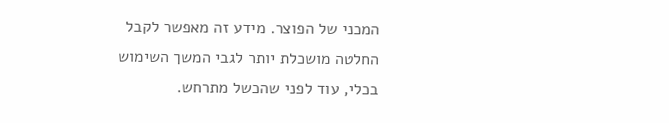המכני של הפוצר. מידע זה מאפשר לקבל החלטה מושכלת יותר לגבי המשך השימוש בכלי, עוד לפני שהכשל מתרחש.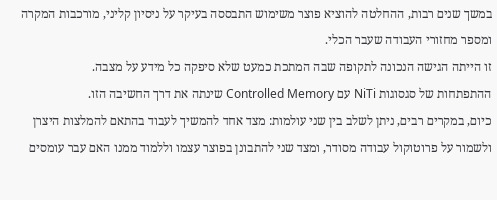במשך שנים רבות, ההחלטה להוציא פוצר משימוש התבססה בעיקר על ניסיון קליני, מורכבות המקרה ומספר מחזורי העבודה שעבר הכלי.
זו הייתה הגישה הנכונה לתקופה שבה המתכת כמעט שלא סיפקה כל מידע על מצבה.
ההתפתחות של סגסוגות NiTi עם Controlled Memory שינתה את דרך החשיבה הזו.
כיום, במקרים רבים, ניתן לשלב בין שני עולמות: מצד אחד להמשיך לעבוד בהתאם להמלצות היצרן ולשמור על פרוטוקול עבודה מסודר, ומצד שני להתבונן בפוצר עצמו וללמוד ממנו האם עבר עומסים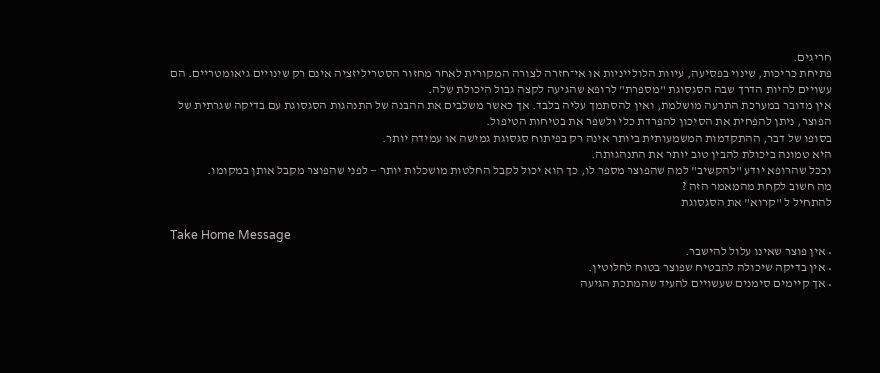חריגים.
פתיחת כריכות, שינוי בפסיעה, עיוות הלולייניות או אי־חזרה לצורה המקורית לאחר מחזור הסטריליזציה אינם רק שינויים גיאומטריים. הם עשויים להיות הדרך שבה הסגסוגת "מספרת" לרופא שהגיעה לקצה גבול היכולת שלה.
אין מדובר במערכת התרעה מושלמת, ואין להסתמך עליה בלבד. אך כאשר משלבים את ההבנה של התנהגות הסגסוגת עם בדיקה שגרתית של הפוצר, ניתן להפחית את הסיכון להפרדת כלי ולשפר את בטיחות הטיפול.
בסופו של דבר, ההתקדמות המשמעותית ביותר אינה רק בפיתוח סגסוגת גמישה או עמידה יותר.
היא טמונה ביכולת להבין טוב יותר את התנהגותה.
וככל שהרופא יודע "להקשיב" למה שהפוצר מספר לו, כך הוא יכול לקבל החלטות מושכלות יותר — לפני שהפוצר מקבל אותן במקומו.
מה חשוב לקחת מהמאמר הזה ?
להתחיל ל "קרוא" את הסגסוגת

Take Home Message
• אין פוצר שאינו עלול להישבר.
• אין בדיקה שיכולה להבטיח שפוצר בטוח לחלוטין.
• אך קיימים סימנים שעשויים להעיד שהמתכת הגיעה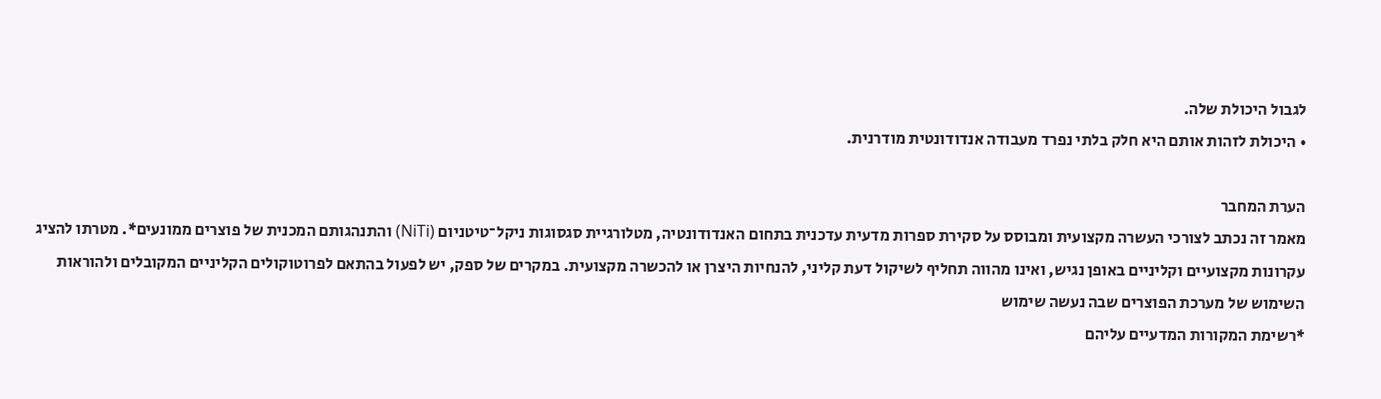לגבול היכולת שלה.
• היכולת לזהות אותם היא חלק בלתי נפרד מעבודה אנדודונטית מודרנית.

הערת המחבר
מאמר זה נכתב לצורכי העשרה מקצועית ומבוסס על סקירת ספרות מדעית עדכנית בתחום האנדודונטיה, מטלורגיית סגסוגות ניקל־טיטניום (NiTi) והתנהגותם המכנית של פוצרים ממונעים*. מטרתו להציג עקרונות מקצועיים וקליניים באופן נגיש, ואינו מהווה תחליף לשיקול דעת קליני, להנחיות היצרן או להכשרה מקצועית. במקרים של ספק, יש לפעול בהתאם לפרוטוקולים הקליניים המקובלים ולהוראות השימוש של מערכת הפוצרים שבה נעשה שימוש
*רשימת המקורות המדעיים עליהם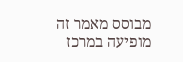מבוסס מאמר זה מופיעה במרכז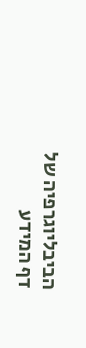הביבליוגרפיה של דף המידע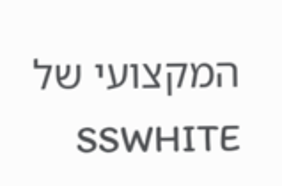המקצועי של SSWHITE